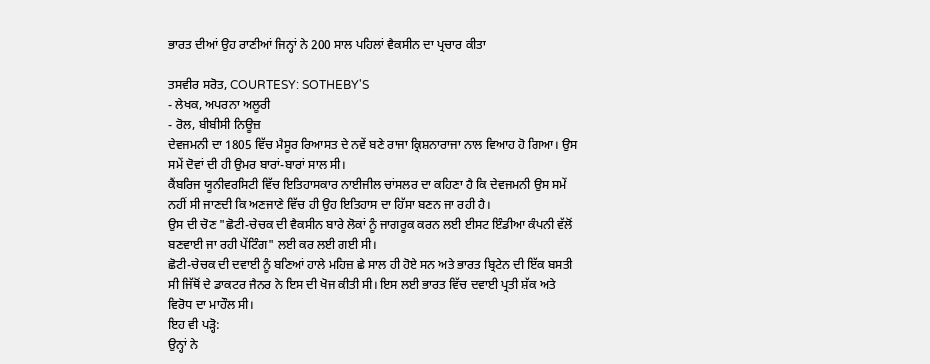ਭਾਰਤ ਦੀਆਂ ਉਹ ਰਾਣੀਆਂ ਜਿਨ੍ਹਾਂ ਨੇ 200 ਸਾਲ ਪਹਿਲਾਂ ਵੈਕਸੀਨ ਦਾ ਪ੍ਰਚਾਰ ਕੀਤਾ

ਤਸਵੀਰ ਸਰੋਤ, COURTESY: SOTHEBY'S
- ਲੇਖਕ, ਅਪਰਨਾ ਅਲੂਰੀ
- ਰੋਲ, ਬੀਬੀਸੀ ਨਿਊਜ਼
ਦੇਵਜਮਨੀ ਦਾ 1805 ਵਿੱਚ ਮੈਸੂਰ ਰਿਆਸਤ ਦੇ ਨਵੇਂ ਬਣੇ ਰਾਜਾ ਕ੍ਰਿਸ਼ਨਾਰਾਜਾ ਨਾਲ ਵਿਆਹ ਹੋ ਗਿਆ। ਉਸ ਸਮੇਂ ਦੋਵਾਂ ਦੀ ਹੀ ਉਮਰ ਬਾਰਾਂ-ਬਾਰਾਂ ਸਾਲ ਸੀ।
ਕੈਂਬਰਿਜ ਯੂਨੀਵਰਸਿਟੀ ਵਿੱਚ ਇਤਿਹਾਸਕਾਰ ਨਾਈਜੀਲ ਚਾਂਸਲਰ ਦਾ ਕਹਿਣਾ ਹੈ ਕਿ ਦੇਵਜਮਨੀ ਉਸ ਸਮੇਂ ਨਹੀਂ ਸੀ ਜਾਣਦੀ ਕਿ ਅਣਜਾਣੇ ਵਿੱਚ ਹੀ ਉਹ ਇਤਿਹਾਸ ਦਾ ਹਿੱਸਾ ਬਣਨ ਜਾ ਰਹੀ ਹੈ।
ਉਸ ਦੀ ਚੋਣ "ਛੋਟੀ-ਚੇਚਕ ਦੀ ਵੈਕਸੀਨ ਬਾਰੇ ਲੋਕਾਂ ਨੂੰ ਜਾਗਰੂਕ ਕਰਨ ਲਈ ਈਸਟ ਇੰਡੀਆ ਕੰਪਨੀ ਵੱਲੋਂ ਬਣਵਾਈ ਜਾ ਰਹੀ ਪੇਂਟਿੰਗ" ਲਈ ਕਰ ਲਈ ਗਈ ਸੀ।
ਛੋਟੀ-ਚੇਚਕ ਦੀ ਦਵਾਈ ਨੂੰ ਬਣਿਆਂ ਹਾਲੇ ਮਹਿਜ਼ ਛੇ ਸਾਲ ਹੀ ਹੋਏ ਸਨ ਅਤੇ ਭਾਰਤ ਬ੍ਰਿਟੇਨ ਦੀ ਇੱਕ ਬਸਤੀ ਸੀ ਜਿੱਥੋਂ ਦੇ ਡਾਕਟਰ ਜੈਨਰ ਨੇ ਇਸ ਦੀ ਖੋਜ ਕੀਤੀ ਸੀ। ਇਸ ਲਈ ਭਾਰਤ ਵਿੱਚ ਦਵਾਈ ਪ੍ਰਤੀ ਸ਼ੱਕ ਅਤੇ ਵਿਰੋਧ ਦਾ ਮਾਹੌਲ ਸੀ।
ਇਹ ਵੀ ਪੜ੍ਹੋ:
ਉਨ੍ਹਾਂ ਨੇ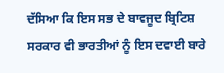ਦੱਸਿਆ ਕਿ ਇਸ ਸਭ ਦੇ ਬਾਵਜੂਦ ਬ੍ਰਿਟਿਸ਼ ਸਰਕਾਰ ਵੀ ਭਾਰਤੀਆਂ ਨੂੰ ਇਸ ਦਵਾਈ ਬਾਰੇ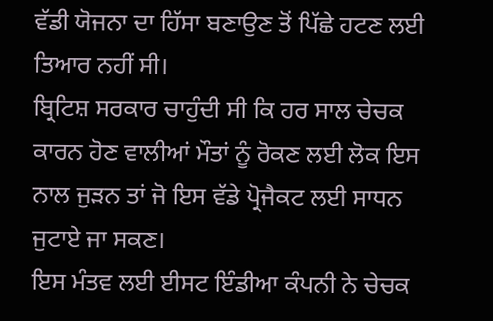ਵੱਡੀ ਯੋਜਨਾ ਦਾ ਹਿੱਸਾ ਬਣਾਉਣ ਤੋਂ ਪਿੱਛੇ ਹਟਣ ਲਈ ਤਿਆਰ ਨਹੀਂ ਸੀ।
ਬ੍ਰਿਟਿਸ਼ ਸਰਕਾਰ ਚਾਹੁੰਦੀ ਸੀ ਕਿ ਹਰ ਸਾਲ ਚੇਚਕ ਕਾਰਨ ਹੋਣ ਵਾਲੀਆਂ ਮੌਤਾਂ ਨੂੰ ਰੋਕਣ ਲਈ ਲੋਕ ਇਸ ਨਾਲ ਜੁੜਨ ਤਾਂ ਜੋ ਇਸ ਵੱਡੇ ਪ੍ਰੋਜੈਕਟ ਲਈ ਸਾਧਨ ਜੁਟਾਏ ਜਾ ਸਕਣ।
ਇਸ ਮੰਤਵ ਲਈ ਈਸਟ ਇੰਡੀਆ ਕੰਪਨੀ ਨੇ ਚੇਚਕ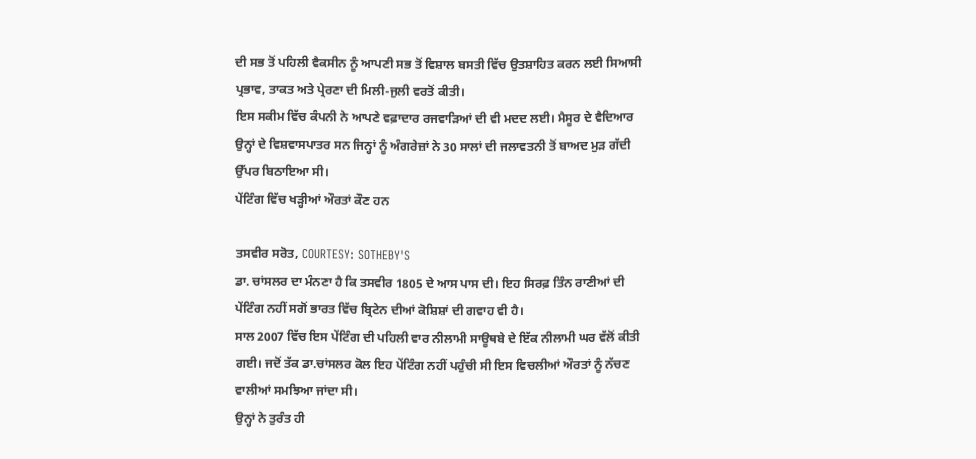ਦੀ ਸਭ ਤੋਂ ਪਹਿਲੀ ਵੈਕਸੀਨ ਨੂੰ ਆਪਣੀ ਸਭ ਤੋਂ ਵਿਸ਼ਾਲ ਬਸਤੀ ਵਿੱਚ ਉਤਸ਼ਾਹਿਤ ਕਰਨ ਲਈ ਸਿਆਸੀ ਪ੍ਰਭਾਵ, ਤਾਕਤ ਅਤੇ ਪ੍ਰੇਰਣਾ ਦੀ ਮਿਲੀ-ਜੁਲੀ ਵਰਤੋਂ ਕੀਤੀ।
ਇਸ ਸਕੀਮ ਵਿੱਚ ਕੰਪਨੀ ਨੇ ਆਪਣੇ ਵਫ਼ਾਦਾਰ ਰਜਵਾੜਿਆਂ ਦੀ ਵੀ ਮਦਦ ਲਈ। ਮੈਸੂਰ ਦੇ ਵੈਦਿਆਰ ਉਨ੍ਹਾਂ ਦੇ ਵਿਸ਼ਵਾਸਪਾਤਰ ਸਨ ਜਿਨ੍ਹਾਂ ਨੂੰ ਅੰਗਰੇਜ਼ਾਂ ਨੇ 30 ਸਾਲਾਂ ਦੀ ਜਲਾਵਤਨੀ ਤੋਂ ਬਾਅਦ ਮੁੜ ਗੱਦੀ ਉੱਪਰ ਬਿਠਾਇਆ ਸੀ।
ਪੇਂਟਿੰਗ ਵਿੱਚ ਖੜ੍ਹੀਆਂ ਔਰਤਾਂ ਕੌਣ ਹਨ

ਤਸਵੀਰ ਸਰੋਤ, COURTESY: SOTHEBY'S
ਡਾ. ਚਾਂਸਲਰ ਦਾ ਮੰਨਣਾ ਹੈ ਕਿ ਤਸਵੀਰ 1805 ਦੇ ਆਸ ਪਾਸ ਦੀ। ਇਹ ਸਿਰਫ਼ ਤਿੰਨ ਰਾਣੀਆਂ ਦੀ ਪੇਂਟਿੰਗ ਨਹੀਂ ਸਗੋਂ ਭਾਰਤ ਵਿੱਚ ਬ੍ਰਿਟੇਨ ਦੀਆਂ ਕੋਸ਼ਿਸ਼ਾਂ ਦੀ ਗਵਾਹ ਵੀ ਹੈ।
ਸਾਲ 2007 ਵਿੱਚ ਇਸ ਪੇਂਟਿੰਗ ਦੀ ਪਹਿਲੀ ਵਾਰ ਨੀਲਾਮੀ ਸਾਊਥਬੇ ਦੇ ਇੱਕ ਨੀਲਾਮੀ ਘਰ ਵੱਲੋਂ ਕੀਤੀ ਗਈ। ਜਦੋਂ ਤੱਕ ਡਾ.ਚਾਂਸਲਰ ਕੋਲ ਇਹ ਪੇਂਟਿੰਗ ਨਹੀਂ ਪਹੁੰਚੀ ਸੀ ਇਸ ਵਿਚਲੀਆਂ ਔਰਤਾਂ ਨੂੰ ਨੱਚਣ ਵਾਲੀਆਂ ਸਮਝਿਆ ਜਾਂਦਾ ਸੀ।
ਉਨ੍ਹਾਂ ਨੇ ਤੁਰੰਤ ਹੀ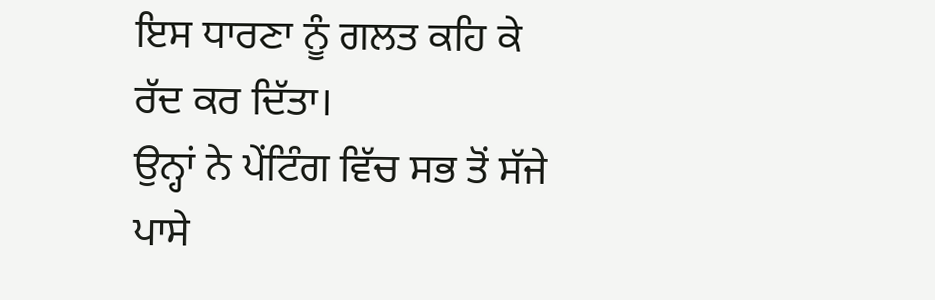ਇਸ ਧਾਰਣਾ ਨੂੰ ਗਲਤ ਕਹਿ ਕੇ ਰੱਦ ਕਰ ਦਿੱਤਾ।
ਉਨ੍ਹਾਂ ਨੇ ਪੇਂਟਿੰਗ ਵਿੱਚ ਸਭ ਤੋਂ ਸੱਜੇ ਪਾਸੇ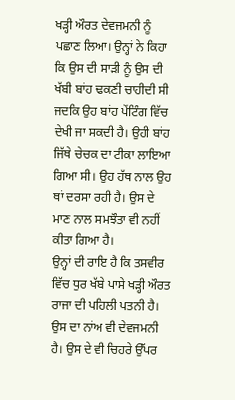ਖੜ੍ਹੀ ਔਰਤ ਦੇਵਜਮਨੀ ਨੂੰ ਪਛਾਣ ਲਿਆ। ਉਨ੍ਹਾਂ ਨੇ ਕਿਹਾ ਕਿ ਉਸ ਦੀ ਸਾੜੀ ਨੂੰ ਉਸ ਦੀ ਖੱਬੀ ਬਾਂਹ ਢਕਣੀ ਚਾਹੀਦੀ ਸੀ ਜਦਕਿ ਉਹ ਬਾਂਹ ਪੇਂਟਿੰਗ ਵਿੱਚ ਦੇਖੀ ਜਾ ਸਕਦੀ ਹੈ। ਉਹੀ ਬਾਂਹ ਜਿੱਥੇ ਚੇਚਕ ਦਾ ਟੀਕਾ ਲਾਇਆ ਗਿਆ ਸੀ। ਉਹ ਹੱਥ ਨਾਲ ਉਹ ਥਾਂ ਦਰਸਾ ਰਹੀ ਹੈ। ਉਸ ਦੇ ਮਾਣ ਨਾਲ ਸਮਝੌਤਾ ਵੀ ਨਹੀਂ ਕੀਤਾ ਗਿਆ ਹੈ।
ਉਨ੍ਹਾਂ ਦੀ ਰਾਇ ਹੈ ਕਿ ਤਸਵੀਰ ਵਿੱਚ ਧੁਰ ਖੱਬੇ ਪਾਸੇ ਖੜ੍ਹੀ ਔਰਤ ਰਾਜਾ ਦੀ ਪਹਿਲੀ ਪਤਨੀ ਹੈ। ਉਸ ਦਾ ਨਾਂਅ ਵੀ ਦੇਵਜਮਨੀ ਹੈ। ਉਸ ਦੇ ਵੀ ਚਿਹਰੇ ਉੱਪਰ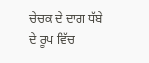ਚੇਚਕ ਦੇ ਦਾਗ ਧੱਬੇ ਦੇ ਰੂਪ ਵਿੱਚ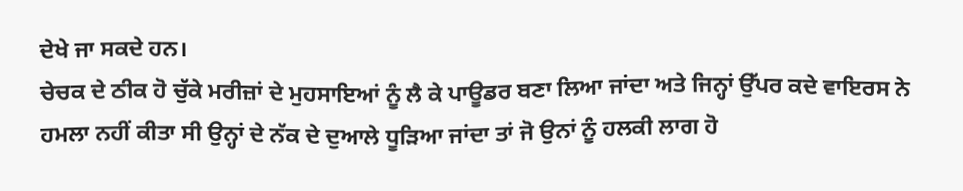ਦੇਖੇ ਜਾ ਸਕਦੇ ਹਨ।
ਚੇਚਕ ਦੇ ਠੀਕ ਹੋ ਚੁੱਕੇ ਮਰੀਜ਼ਾਂ ਦੇ ਮੁਹਸਾਇਆਂ ਨੂੰ ਲੈ ਕੇ ਪਾਊਡਰ ਬਣਾ ਲਿਆ ਜਾਂਦਾ ਅਤੇ ਜਿਨ੍ਹਾਂ ਉੱਪਰ ਕਦੇ ਵਾਇਰਸ ਨੇ ਹਮਲਾ ਨਹੀਂ ਕੀਤਾ ਸੀ ਉਨ੍ਹਾਂ ਦੇ ਨੱਕ ਦੇ ਦੁਆਲੇ ਧੂੜਿਆ ਜਾਂਦਾ ਤਾਂ ਜੋ ਉਨਾਂ ਨੂੰ ਹਲਕੀ ਲਾਗ ਹੋ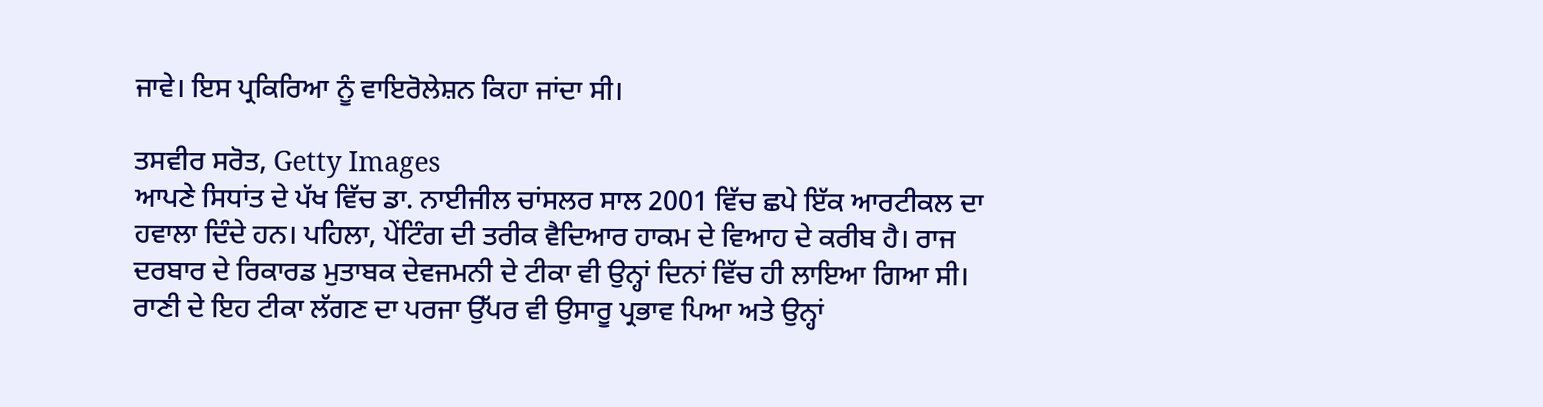ਜਾਵੇ। ਇਸ ਪ੍ਰਕਿਰਿਆ ਨੂੰ ਵਾਇਰੋਲੇਸ਼ਨ ਕਿਹਾ ਜਾਂਦਾ ਸੀ।

ਤਸਵੀਰ ਸਰੋਤ, Getty Images
ਆਪਣੇ ਸਿਧਾਂਤ ਦੇ ਪੱਖ ਵਿੱਚ ਡਾ. ਨਾਈਜੀਲ ਚਾਂਸਲਰ ਸਾਲ 2001 ਵਿੱਚ ਛਪੇ ਇੱਕ ਆਰਟੀਕਲ ਦਾ ਹਵਾਲਾ ਦਿੰਦੇ ਹਨ। ਪਹਿਲਾ, ਪੇਂਟਿੰਗ ਦੀ ਤਰੀਕ ਵੈਦਿਆਰ ਹਾਕਮ ਦੇ ਵਿਆਹ ਦੇ ਕਰੀਬ ਹੈ। ਰਾਜ ਦਰਬਾਰ ਦੇ ਰਿਕਾਰਡ ਮੁਤਾਬਕ ਦੇਵਜਮਨੀ ਦੇ ਟੀਕਾ ਵੀ ਉਨ੍ਹਾਂ ਦਿਨਾਂ ਵਿੱਚ ਹੀ ਲਾਇਆ ਗਿਆ ਸੀ। ਰਾਣੀ ਦੇ ਇਹ ਟੀਕਾ ਲੱਗਣ ਦਾ ਪਰਜਾ ਉੱਪਰ ਵੀ ਉਸਾਰੂ ਪ੍ਰਭਾਵ ਪਿਆ ਅਤੇ ਉਨ੍ਹਾਂ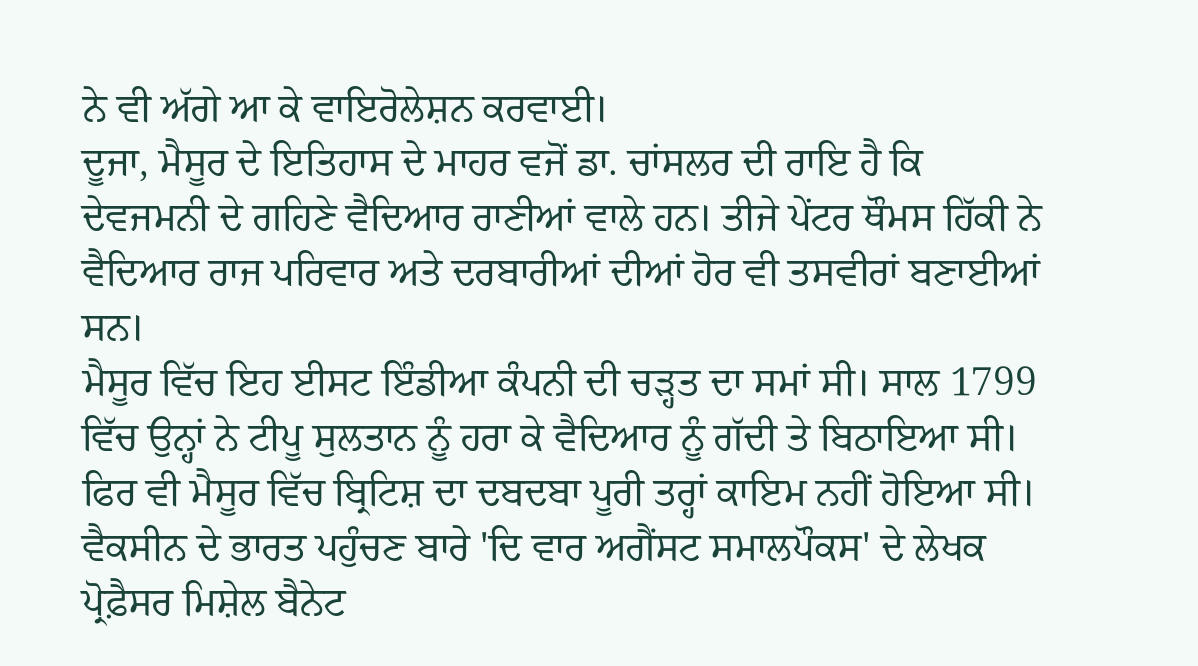ਨੇ ਵੀ ਅੱਗੇ ਆ ਕੇ ਵਾਇਰੋਲੇਸ਼ਨ ਕਰਵਾਈ।
ਦੂਜਾ, ਮੈਸੂਰ ਦੇ ਇਤਿਹਾਸ ਦੇ ਮਾਹਰ ਵਜੋਂ ਡਾ. ਚਾਂਸਲਰ ਦੀ ਰਾਇ ਹੈ ਕਿ ਦੇਵਜਮਨੀ ਦੇ ਗਹਿਣੇ ਵੈਦਿਆਰ ਰਾਣੀਆਂ ਵਾਲੇ ਹਨ। ਤੀਜੇ ਪੇਂਟਰ ਥੌਮਸ ਹਿੱਕੀ ਨੇ ਵੈਦਿਆਰ ਰਾਜ ਪਰਿਵਾਰ ਅਤੇ ਦਰਬਾਰੀਆਂ ਦੀਆਂ ਹੋਰ ਵੀ ਤਸਵੀਰਾਂ ਬਣਾਈਆਂ ਸਨ।
ਮੈਸੂਰ ਵਿੱਚ ਇਹ ਈਸਟ ਇੰਡੀਆ ਕੰਪਨੀ ਦੀ ਚੜ੍ਹਤ ਦਾ ਸਮਾਂ ਸੀ। ਸਾਲ 1799 ਵਿੱਚ ਉਨ੍ਹਾਂ ਨੇ ਟੀਪੂ ਸੁਲਤਾਨ ਨੂੰ ਹਰਾ ਕੇ ਵੈਦਿਆਰ ਨੂੰ ਗੱਦੀ ਤੇ ਬਿਠਾਇਆ ਸੀ। ਫਿਰ ਵੀ ਮੈਸੂਰ ਵਿੱਚ ਬ੍ਰਿਟਿਸ਼ ਦਾ ਦਬਦਬਾ ਪੂਰੀ ਤਰ੍ਹਾਂ ਕਾਇਮ ਨਹੀਂ ਹੋਇਆ ਸੀ।
ਵੈਕਸੀਨ ਦੇ ਭਾਰਤ ਪਹੁੰਚਣ ਬਾਰੇ 'ਦਿ ਵਾਰ ਅਗੈਂਸਟ ਸਮਾਲਪੌਕਸ' ਦੇ ਲੇਖਕ ਪ੍ਰੋਫ਼ੈਸਰ ਮਿਸ਼ੇਲ ਬੈਨੇਟ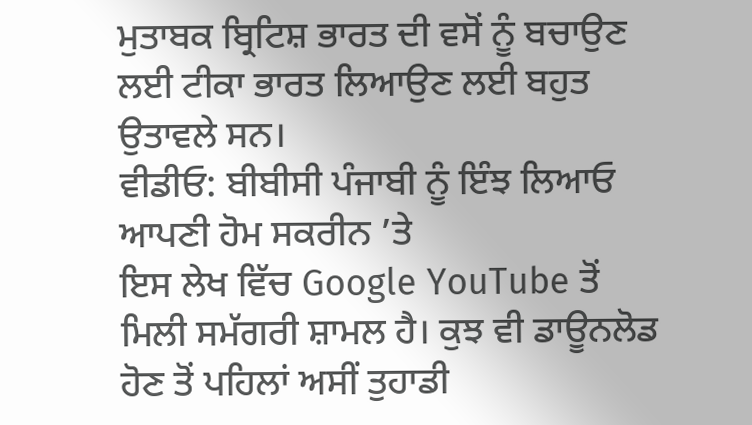ਮੁਤਾਬਕ ਬ੍ਰਿਟਿਸ਼ ਭਾਰਤ ਦੀ ਵਸੋਂ ਨੂੰ ਬਚਾਉਣ ਲਈ ਟੀਕਾ ਭਾਰਤ ਲਿਆਉਣ ਲਈ ਬਹੁਤ ਉਤਾਵਲੇ ਸਨ।
ਵੀਡੀਓ: ਬੀਬੀਸੀ ਪੰਜਾਬੀ ਨੂੰ ਇੰਝ ਲਿਆਓ ਆਪਣੀ ਹੋਮ ਸਕਰੀਨ ’ਤੇ
ਇਸ ਲੇਖ ਵਿੱਚ Google YouTube ਤੋਂ ਮਿਲੀ ਸਮੱਗਰੀ ਸ਼ਾਮਲ ਹੈ। ਕੁਝ ਵੀ ਡਾਊਨਲੋਡ ਹੋਣ ਤੋਂ ਪਹਿਲਾਂ ਅਸੀਂ ਤੁਹਾਡੀ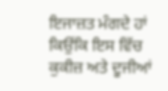ਇਜਾਜ਼ਤ ਮੰਗਦੇ ਹਾਂ ਕਿਉਂਕਿ ਇਸ ਵਿੱਚ ਕੁਕੀਜ਼ ਅਤੇ ਦੂਜੀਆਂ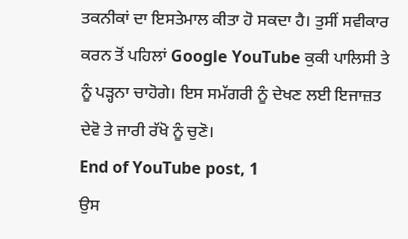ਤਕਨੀਕਾਂ ਦਾ ਇਸਤੇਮਾਲ ਕੀਤਾ ਹੋ ਸਕਦਾ ਹੈ। ਤੁਸੀਂ ਸਵੀਕਾਰ ਕਰਨ ਤੋਂ ਪਹਿਲਾਂ Google YouTube ਕੁਕੀ ਪਾਲਿਸੀ ਤੇ ਨੂੰ ਪੜ੍ਹਨਾ ਚਾਹੋਗੇ। ਇਸ ਸਮੱਗਰੀ ਨੂੰ ਦੇਖਣ ਲਈ ਇਜਾਜ਼ਤ ਦੇਵੋ ਤੇ ਜਾਰੀ ਰੱਖੋ ਨੂੰ ਚੁਣੋ।
End of YouTube post, 1
ਉਸ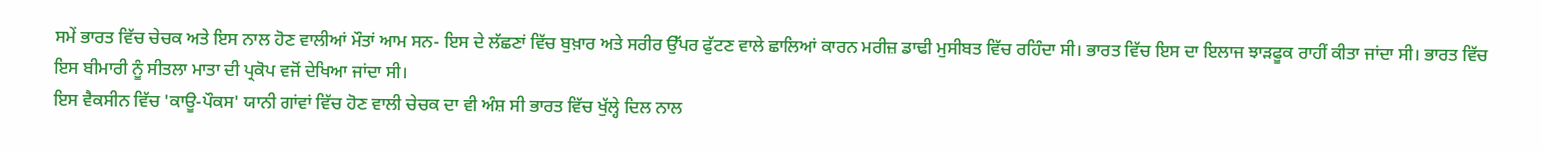ਸਮੇਂ ਭਾਰਤ ਵਿੱਚ ਚੇਚਕ ਅਤੇ ਇਸ ਨਾਲ ਹੋਣ ਵਾਲੀਆਂ ਮੌਤਾਂ ਆਮ ਸਨ- ਇਸ ਦੇ ਲੱਛਣਾਂ ਵਿੱਚ ਬੁਖ਼ਾਰ ਅਤੇ ਸਰੀਰ ਉੱਪਰ ਫੁੱਟਣ ਵਾਲੇ ਛਾਲਿਆਂ ਕਾਰਨ ਮਰੀਜ਼ ਡਾਢੀ ਮੁਸੀਬਤ ਵਿੱਚ ਰਹਿੰਦਾ ਸੀ। ਭਾਰਤ ਵਿੱਚ ਇਸ ਦਾ ਇਲਾਜ ਝਾੜਫੂਕ ਰਾਹੀਂ ਕੀਤਾ ਜਾਂਦਾ ਸੀ। ਭਾਰਤ ਵਿੱਚ ਇਸ ਬੀਮਾਰੀ ਨੂੰ ਸੀਤਲਾ ਮਾਤਾ ਦੀ ਪ੍ਰਕੋਪ ਵਜੋਂ ਦੇਖਿਆ ਜਾਂਦਾ ਸੀ।
ਇਸ ਵੈਕਸੀਨ ਵਿੱਚ 'ਕਾਊ-ਪੌਕਸ' ਯਾਨੀ ਗਾਂਵਾਂ ਵਿੱਚ ਹੋਣ ਵਾਲੀ ਚੇਚਕ ਦਾ ਵੀ ਅੰਸ਼ ਸੀ ਭਾਰਤ ਵਿੱਚ ਖੁੱਲ੍ਹੇ ਦਿਲ ਨਾਲ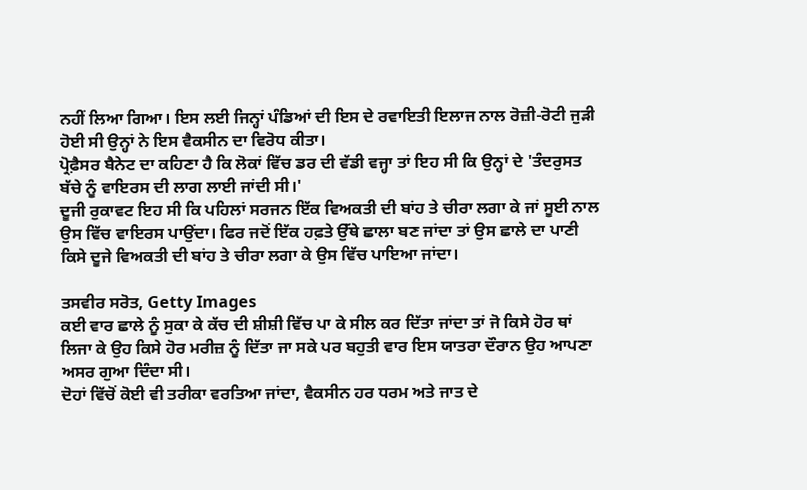ਨਹੀਂ ਲਿਆ ਗਿਆ। ਇਸ ਲਈ ਜਿਨ੍ਹਾਂ ਪੰਡਿਆਂ ਦੀ ਇਸ ਦੇ ਰਵਾਇਤੀ ਇਲਾਜ ਨਾਲ ਰੋਜ਼ੀ-ਰੋਟੀ ਜੁੜੀ ਹੋਈ ਸੀ ਉਨ੍ਹਾਂ ਨੇ ਇਸ ਵੈਕਸੀਨ ਦਾ ਵਿਰੋਧ ਕੀਤਾ।
ਪ੍ਰੋਫ਼ੈਸਰ ਬੈਨੇਟ ਦਾ ਕਹਿਣਾ ਹੈ ਕਿ ਲੋਕਾਂ ਵਿੱਚ ਡਰ ਦੀ ਵੱਡੀ ਵਜ੍ਹਾ ਤਾਂ ਇਹ ਸੀ ਕਿ ਉਨ੍ਹਾਂ ਦੇ 'ਤੰਦਰੁਸਤ ਬੱਚੇ ਨੂੰ ਵਾਇਰਸ ਦੀ ਲਾਗ ਲਾਈ ਜਾਂਦੀ ਸੀ।'
ਦੂਜੀ ਰੁਕਾਵਟ ਇਹ ਸੀ ਕਿ ਪਹਿਲਾਂ ਸਰਜਨ ਇੱਕ ਵਿਅਕਤੀ ਦੀ ਬਾਂਹ ਤੇ ਚੀਰਾ ਲਗਾ ਕੇ ਜਾਂ ਸੂਈ ਨਾਲ ਉਸ ਵਿੱਚ ਵਾਇਰਸ ਪਾਉਂਦਾ। ਫਿਰ ਜਦੋਂ ਇੱਕ ਹਫ਼ਤੇ ਉੱਥੇ ਛਾਲਾ ਬਣ ਜਾਂਦਾ ਤਾਂ ਉਸ ਛਾਲੇ ਦਾ ਪਾਣੀ ਕਿਸੇ ਦੂਜੇ ਵਿਅਕਤੀ ਦੀ ਬਾਂਹ ਤੇ ਚੀਰਾ ਲਗਾ ਕੇ ਉਸ ਵਿੱਚ ਪਾਇਆ ਜਾਂਦਾ।

ਤਸਵੀਰ ਸਰੋਤ, Getty Images
ਕਈ ਵਾਰ ਛਾਲੇ ਨੂੰ ਸੁਕਾ ਕੇ ਕੱਚ ਦੀ ਸ਼ੀਸ਼ੀ ਵਿੱਚ ਪਾ ਕੇ ਸੀਲ ਕਰ ਦਿੱਤਾ ਜਾਂਦਾ ਤਾਂ ਜੋ ਕਿਸੇ ਹੋਰ ਥਾਂ ਲਿਜਾ ਕੇ ਉਹ ਕਿਸੇ ਹੋਰ ਮਰੀਜ਼ ਨੂੰ ਦਿੱਤਾ ਜਾ ਸਕੇ ਪਰ ਬਹੁਤੀ ਵਾਰ ਇਸ ਯਾਤਰਾ ਦੌਰਾਨ ਉਹ ਆਪਣਾ ਅਸਰ ਗੁਆ ਦਿੰਦਾ ਸੀ।
ਦੋਹਾਂ ਵਿੱਚੋਂ ਕੋਈ ਵੀ ਤਰੀਕਾ ਵਰਤਿਆ ਜਾਂਦਾ, ਵੈਕਸੀਨ ਹਰ ਧਰਮ ਅਤੇ ਜਾਤ ਦੇ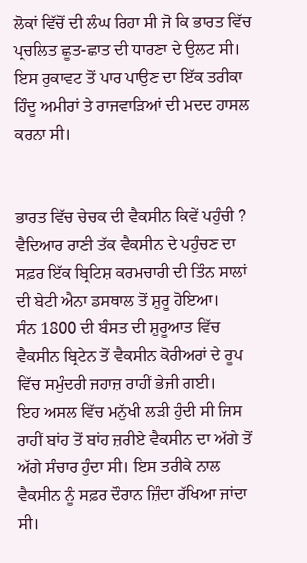ਲੋਕਾਂ ਵਿੱਚੋਂ ਦੀ ਲੰਘ ਰਿਹਾ ਸੀ ਜੋ ਕਿ ਭਾਰਤ ਵਿੱਚ ਪ੍ਰਚਲਿਤ ਛੂਤ-ਛਾਤ ਦੀ ਧਾਰਣਾ ਦੇ ਉਲਟ ਸੀ। ਇਸ ਰੁਕਾਵਟ ਤੋਂ ਪਾਰ ਪਾਉਣ ਦਾ ਇੱਕ ਤਰੀਕਾ ਹਿੰਦੂ ਅਮੀਰਾਂ ਤੇ ਰਾਜਵਾੜਿਆਂ ਦੀ ਮਦਦ ਹਾਸਲ ਕਰਨਾ ਸੀ।


ਭਾਰਤ ਵਿੱਚ ਚੇਚਕ ਦੀ ਵੈਕਸੀਨ ਕਿਵੇਂ ਪਹੁੰਚੀ ?
ਵੈਦਿਆਰ ਰਾਣੀ ਤੱਕ ਵੈਕਸੀਨ ਦੇ ਪਹੁੰਚਣ ਦਾ ਸਫ਼ਰ ਇੱਕ ਬ੍ਰਿਟਿਸ਼ ਕਰਮਚਾਰੀ ਦੀ ਤਿੰਨ ਸਾਲਾਂ ਦੀ ਬੇਟੀ ਐਨਾ ਡਸਥਾਲ ਤੋਂ ਸ਼ੁਰੂ ਹੋਇਆ।
ਸੰਨ 1800 ਦੀ ਬੰਸਤ ਦੀ ਸ਼ੁਰੂਆਤ ਵਿੱਚ ਵੈਕਸੀਨ ਬ੍ਰਿਟੇਨ ਤੋਂ ਵੈਕਸੀਨ ਕੋਰੀਅਰਾਂ ਦੇ ਰੂਪ ਵਿੱਚ ਸਮੁੰਦਰੀ ਜਹਾਜ਼ ਰਾਹੀਂ ਭੇਜੀ ਗਈ।
ਇਹ ਅਸਲ ਵਿੱਚ ਮਨੁੱਖੀ ਲੜੀ ਹੁੰਦੀ ਸੀ ਜਿਸ ਰਾਹੀਂ ਬਾਂਹ ਤੋਂ ਬਾਂਹ ਜ਼ਰੀਏ ਵੈਕਸੀਨ ਦਾ ਅੱਗੇ ਤੋਂ ਅੱਗੇ ਸੰਚਾਰ ਹੁੰਦਾ ਸੀ। ਇਸ ਤਰੀਕੇ ਨਾਲ ਵੈਕਸੀਨ ਨੂੰ ਸਫ਼ਰ ਦੌਰਾਨ ਜ਼ਿੰਦਾ ਰੱਖਿਆ ਜਾਂਦਾ ਸੀ।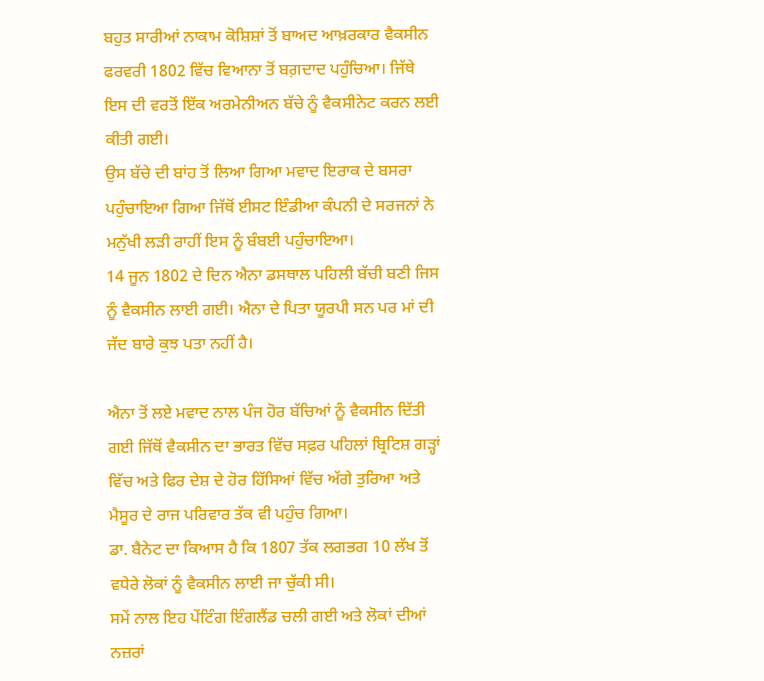ਬਹੁਤ ਸਾਰੀਆਂ ਨਾਕਾਮ ਕੋਸ਼ਿਸ਼ਾਂ ਤੋਂ ਬਾਅਦ ਆਖ਼ਰਕਾਰ ਵੈਕਸੀਨ ਫਰਵਰੀ 1802 ਵਿੱਚ ਵਿਆਨਾ ਤੋਂ ਬਗ਼ਦਾਦ ਪਹੁੰਚਿਆ। ਜਿੱਥੇ ਇਸ ਦੀ ਵਰਤੋਂ ਇੱਕ ਅਰਮੇਨੀਅਨ ਬੱਚੇ ਨੂੰ ਵੈਕਸੀਨੇਟ ਕਰਨ ਲਈ ਕੀਤੀ ਗਈ।
ਉਸ ਬੱਚੇ ਦੀ ਬਾਂਹ ਤੋਂ ਲਿਆ ਗਿਆ ਮਵਾਦ ਇਰਾਕ ਦੇ ਬਸਰਾ ਪਹੁੰਚਾਇਆ ਗਿਆ ਜਿੱਥੋਂ ਈਸਟ ਇੰਡੀਆ ਕੰਪਨੀ ਦੇ ਸਰਜਨਾਂ ਨੇ ਮਨੁੱਖੀ ਲੜੀ ਰਾਹੀਂ ਇਸ ਨੂੰ ਬੰਬਈ ਪਹੁੰਚਾਇਆ।
14 ਜੂਨ 1802 ਦੇ ਦਿਨ ਐਨਾ ਡਸਥਾਲ ਪਹਿਲੀ ਬੱਚੀ ਬਣੀ ਜਿਸ ਨੂੰ ਵੈਕਸੀਨ ਲਾਈ ਗਈ। ਐਨਾ ਦੇ ਪਿਤਾ ਯੂਰਪੀ ਸਨ ਪਰ ਮਾਂ ਦੀ ਜੱਦ ਬਾਰੇ ਕੁਝ ਪਤਾ ਨਹੀਂ ਹੈ।

ਐਨਾ ਤੋਂ ਲਏ ਮਵਾਦ ਨਾਲ ਪੰਜ ਹੋਰ ਬੱਚਿਆਂ ਨੂੰ ਵੈਕਸੀਨ ਦਿੱਤੀ ਗਈ ਜਿੱਥੋਂ ਵੈਕਸੀਨ ਦਾ ਭਾਰਤ ਵਿੱਚ ਸਫ਼ਰ ਪਹਿਲਾਂ ਬ੍ਰਿਟਿਸ਼ ਗੜ੍ਹਾਂ ਵਿੱਚ ਅਤੇ ਫਿਰ ਦੇਸ਼ ਦੇ ਹੋਰ ਹਿੱਸਿਆਂ ਵਿੱਚ ਅੱਗੇ ਤੁਰਿਆ ਅਤੇ ਮੈਸੂਰ ਦੇ ਰਾਜ ਪਰਿਵਾਰ ਤੱਕ ਵੀ ਪਹੁੰਚ ਗਿਆ।
ਡਾ. ਬੈਨੇਟ ਦਾ ਕਿਆਸ ਹੈ ਕਿ 1807 ਤੱਕ ਲਗਭਗ 10 ਲੱਖ ਤੋਂ ਵਧੇਰੇ ਲੋਕਾਂ ਨੂੰ ਵੈਕਸੀਨ ਲਾਈ ਜਾ ਚੁੱਕੀ ਸੀ।
ਸਮੇਂ ਨਾਲ ਇਹ ਪੇਂਟਿੰਗ ਇੰਗਲੈਂਡ ਚਲੀ ਗਈ ਅਤੇ ਲੋਕਾਂ ਦੀਆਂ ਨਜ਼ਰਾਂ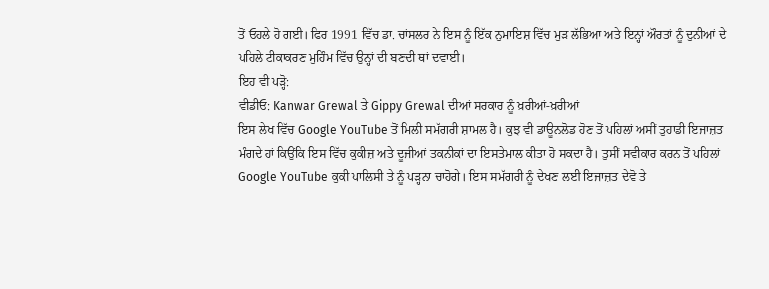ਤੋਂ ਓਹਲੇ ਹੋ ਗਈ। ਫਿਰ 1991 ਵਿੱਚ ਡਾ. ਚਾਂਸਲਰ ਨੇ ਇਸ ਨੂੰ ਇੱਕ ਨੁਮਾਇਸ਼ ਵਿੱਚ ਮੁੜ ਲੱਭਿਆ ਅਤੇ ਇਨ੍ਹਾਂ ਔਰਤਾਂ ਨੂੰ ਦੁਨੀਆਂ ਦੇ ਪਹਿਲੇ ਟੀਕਾਕਰਣ ਮੁਹਿੰਮ ਵਿੱਚ ਉਨ੍ਹਾਂ ਦੀ ਬਣਦੀ ਥਾਂ ਦਵਾਈ।
ਇਹ ਵੀ ਪੜ੍ਹੋ:
ਵੀਡੀਓ: Kanwar Grewal ਤੇ Gippy Grewal ਦੀਆਂ ਸਰਕਾਰ ਨੂੰ ਖ਼ਰੀਆਂ-ਖ਼ਰੀਆਂ
ਇਸ ਲੇਖ ਵਿੱਚ Google YouTube ਤੋਂ ਮਿਲੀ ਸਮੱਗਰੀ ਸ਼ਾਮਲ ਹੈ। ਕੁਝ ਵੀ ਡਾਊਨਲੋਡ ਹੋਣ ਤੋਂ ਪਹਿਲਾਂ ਅਸੀਂ ਤੁਹਾਡੀ ਇਜਾਜ਼ਤ ਮੰਗਦੇ ਹਾਂ ਕਿਉਂਕਿ ਇਸ ਵਿੱਚ ਕੁਕੀਜ਼ ਅਤੇ ਦੂਜੀਆਂ ਤਕਨੀਕਾਂ ਦਾ ਇਸਤੇਮਾਲ ਕੀਤਾ ਹੋ ਸਕਦਾ ਹੈ। ਤੁਸੀਂ ਸਵੀਕਾਰ ਕਰਨ ਤੋਂ ਪਹਿਲਾਂ Google YouTube ਕੁਕੀ ਪਾਲਿਸੀ ਤੇ ਨੂੰ ਪੜ੍ਹਨਾ ਚਾਹੋਗੇ। ਇਸ ਸਮੱਗਰੀ ਨੂੰ ਦੇਖਣ ਲਈ ਇਜਾਜ਼ਤ ਦੇਵੋ ਤੇ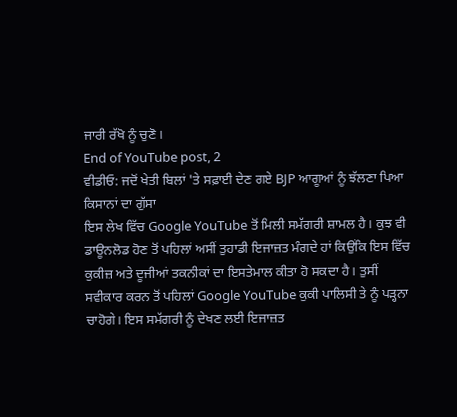ਜਾਰੀ ਰੱਖੋ ਨੂੰ ਚੁਣੋ।
End of YouTube post, 2
ਵੀਡੀਓ: ਜਦੋਂ ਖੇਤੀ ਬਿਲਾਂ 'ਤੇ ਸਫ਼ਾਈ ਦੇਣ ਗਏ BJP ਆਗੂਆਂ ਨੂੰ ਝੱਲਣਾ ਪਿਆ ਕਿਸਾਨਾਂ ਦਾ ਗੁੱਸਾ
ਇਸ ਲੇਖ ਵਿੱਚ Google YouTube ਤੋਂ ਮਿਲੀ ਸਮੱਗਰੀ ਸ਼ਾਮਲ ਹੈ। ਕੁਝ ਵੀ ਡਾਊਨਲੋਡ ਹੋਣ ਤੋਂ ਪਹਿਲਾਂ ਅਸੀਂ ਤੁਹਾਡੀ ਇਜਾਜ਼ਤ ਮੰਗਦੇ ਹਾਂ ਕਿਉਂਕਿ ਇਸ ਵਿੱਚ ਕੁਕੀਜ਼ ਅਤੇ ਦੂਜੀਆਂ ਤਕਨੀਕਾਂ ਦਾ ਇਸਤੇਮਾਲ ਕੀਤਾ ਹੋ ਸਕਦਾ ਹੈ। ਤੁਸੀਂ ਸਵੀਕਾਰ ਕਰਨ ਤੋਂ ਪਹਿਲਾਂ Google YouTube ਕੁਕੀ ਪਾਲਿਸੀ ਤੇ ਨੂੰ ਪੜ੍ਹਨਾ ਚਾਹੋਗੇ। ਇਸ ਸਮੱਗਰੀ ਨੂੰ ਦੇਖਣ ਲਈ ਇਜਾਜ਼ਤ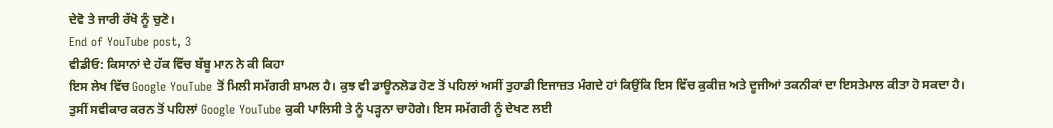ਦੇਵੋ ਤੇ ਜਾਰੀ ਰੱਖੋ ਨੂੰ ਚੁਣੋ।
End of YouTube post, 3
ਵੀਡੀਓ: ਕਿਸਾਨਾਂ ਦੇ ਹੱਕ ਵਿੱਚ ਬੱਬੂ ਮਾਨ ਨੇ ਕੀ ਕਿਹਾ
ਇਸ ਲੇਖ ਵਿੱਚ Google YouTube ਤੋਂ ਮਿਲੀ ਸਮੱਗਰੀ ਸ਼ਾਮਲ ਹੈ। ਕੁਝ ਵੀ ਡਾਊਨਲੋਡ ਹੋਣ ਤੋਂ ਪਹਿਲਾਂ ਅਸੀਂ ਤੁਹਾਡੀ ਇਜਾਜ਼ਤ ਮੰਗਦੇ ਹਾਂ ਕਿਉਂਕਿ ਇਸ ਵਿੱਚ ਕੁਕੀਜ਼ ਅਤੇ ਦੂਜੀਆਂ ਤਕਨੀਕਾਂ ਦਾ ਇਸਤੇਮਾਲ ਕੀਤਾ ਹੋ ਸਕਦਾ ਹੈ। ਤੁਸੀਂ ਸਵੀਕਾਰ ਕਰਨ ਤੋਂ ਪਹਿਲਾਂ Google YouTube ਕੁਕੀ ਪਾਲਿਸੀ ਤੇ ਨੂੰ ਪੜ੍ਹਨਾ ਚਾਹੋਗੇ। ਇਸ ਸਮੱਗਰੀ ਨੂੰ ਦੇਖਣ ਲਈ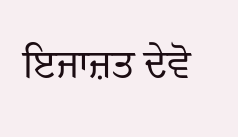ਇਜਾਜ਼ਤ ਦੇਵੋ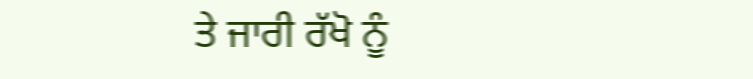ਤੇ ਜਾਰੀ ਰੱਖੋ ਨੂੰ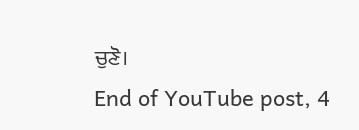ਚੁਣੋ।
End of YouTube post, 4